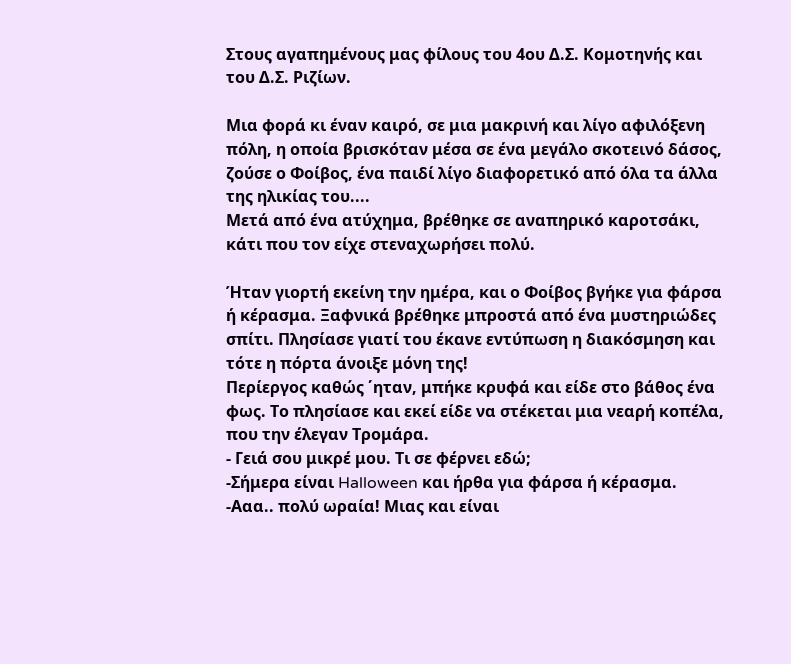Στους αγαπημένους μας φίλους του 4ου Δ.Σ. Κομοτηνής και του Δ.Σ. Ριζίων.

Μια φορά κι έναν καιρό, σε μια μακρινή και λίγο αφιλόξενη πόλη, η οποία βρισκόταν μέσα σε ένα μεγάλο σκοτεινό δάσος, ζούσε ο Φοίβος, ένα παιδί λίγο διαφορετικό από όλα τα άλλα της ηλικίας του....
Μετά από ένα ατύχημα, βρέθηκε σε αναπηρικό καροτσάκι, κάτι που τον είχε στεναχωρήσει πολύ.

Ήταν γιορτή εκείνη την ημέρα, και ο Φοίβος βγήκε για φάρσα ή κέρασμα. Ξαφνικά βρέθηκε μπροστά από ένα μυστηριώδες σπίτι. Πλησίασε γιατί του έκανε εντύπωση η διακόσμηση και τότε η πόρτα άνοιξε μόνη της!
Περίεργος καθώς ΄ηταν, μπήκε κρυφά και είδε στο βάθος ένα φως. Το πλησίασε και εκεί είδε να στέκεται μια νεαρή κοπέλα, που την έλεγαν Τρομάρα.
- Γειά σου μικρέ μου. Τι σε φέρνει εδώ;
-Σήμερα είναι Halloween και ήρθα για φάρσα ή κέρασμα.
-Ααα.. πολύ ωραία! Μιας και είναι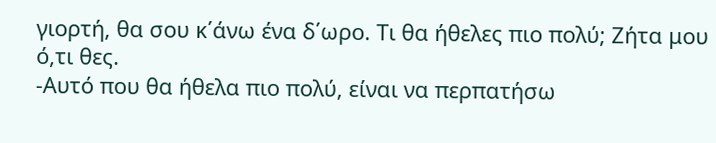γιορτή, θα σου κ΄άνω ένα δ΄ωρο. Τι θα ήθελες πιο πολύ; Ζήτα μου ό,τι θες.
-Αυτό που θα ήθελα πιο πολύ, είναι να περπατήσω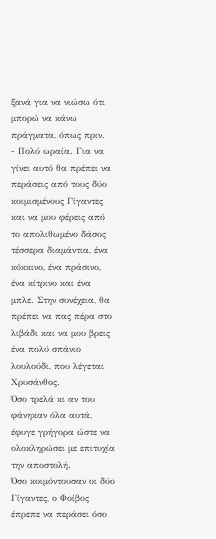ξανά για να νιώσω ότι μπορώ να κάνω πράγματα, όπως πριν.
- Πολύ ωραία. Για να γίνει αυτό θα πρέπει να περάσεις από τους δύο κοιμισμένους Γίγαντες και να μου φέρεις από το απολιθωμένο δάσος τέσσερα διαμάντια, ένα κόκκινο, ένα πράσινο, ένα κίτρινο και ένα μπλε. Στην συνέχεια, θα πρέπει να πας πέρα στο λιβάδι και να μου βρεις ένα πολύ σπάνιο λουλούδι, που λέγεται Χρυσάνθος.
Όσο τρελά κι αν του φάνηκαν όλα αυτά, έφυγε γρήγορα ώστε να ολοκληρώσει με επιτυχία την αποστολή.
Όσο κοιμόντουσαν οι δύο Γίγαντες, ο Φοίβος έπρεπε να περάσει όσο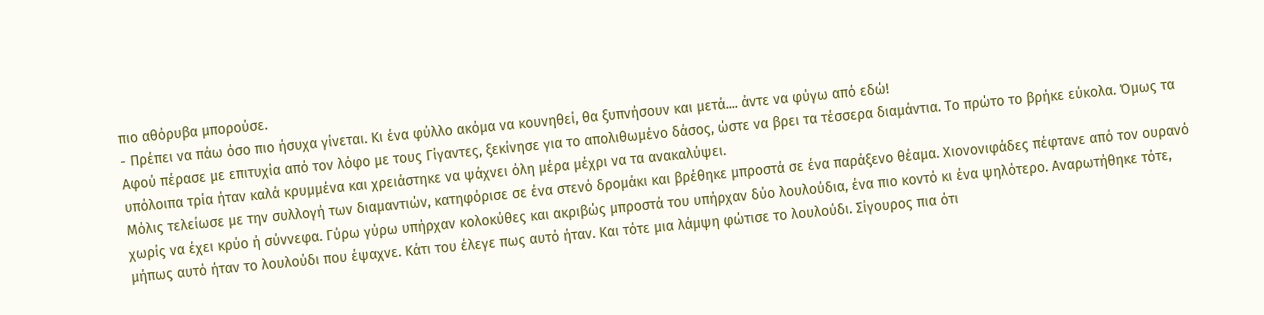πιο αθόρυβα μπορούσε.
- Πρέπει να πάω όσο πιο ήσυχα γίνεται. Κι ένα φύλλο ακόμα να κουνηθεί, θα ξυπνήσουν και μετά.... άντε να φύγω από εδώ!
Αφού πέρασε με επιτυχία από τον λόφο με τους Γίγαντες, ξεκίνησε για το απολιθωμένο δάσος, ώστε να βρει τα τέσσερα διαμάντια. Το πρώτο το βρήκε εύκολα. Όμως τα υπόλοιπα τρία ήταν καλά κρυμμένα και χρειάστηκε να ψάχνει όλη μέρα μέχρι να τα ανακαλύψει.
Μόλις τελείωσε με την συλλογή των διαμαντιών, κατηφόρισε σε ένα στενό δρομάκι και βρέθηκε μπροστά σε ένα παράξενο θέαμα. Χιονονιφάδες πέφτανε από τον ουρανό χωρίς να έχει κρύο ή σύννεφα. Γύρω γύρω υπήρχαν κολοκύθες και ακριβώς μπροστά του υπήρχαν δύο λουλούδια, ένα πιο κοντό κι ένα ψηλότερο. Αναρωτήθηκε τότε, μήπως αυτό ήταν το λουλούδι που έψαχνε. Κάτι του έλεγε πως αυτό ήταν. Και τότε μια λάμψη φώτισε το λουλούδι. Σίγουρος πια ότι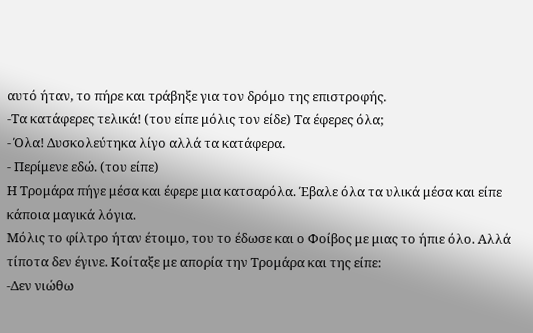αυτό ήταν, το πήρε και τράβηξε για τον δρόμο της επιστροφής.
-Τα κατάφερες τελικά! (του είπε μόλις τον είδε) Τα έφερες όλα;
- Όλα! Δυσκολεύτηκα λίγο αλλά τα κατάφερα.
- Περίμενε εδώ. (του είπε)
Η Τρομάρα πήγε μέσα και έφερε μια κατσαρόλα. Έβαλε όλα τα υλικά μέσα και είπε κάποια μαγικά λόγια.
Μόλις το φίλτρο ήταν έτοιμο, του το έδωσε και ο Φοίβος με μιας το ήπιε όλο. Αλλά τίποτα δεν έγινε. Κοίταξε με απορία την Τρομάρα και της είπε:
-Δεν νιώθω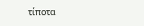τίποτα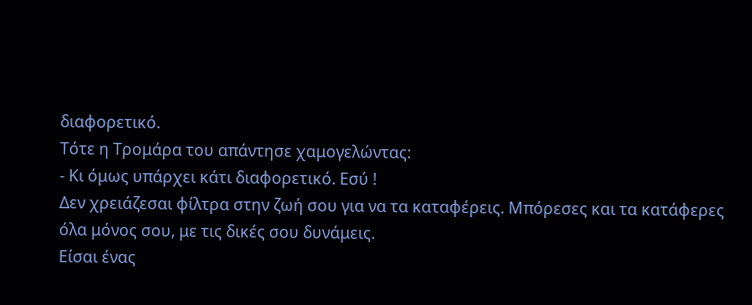διαφορετικό.
Τότε η Τρομάρα του απάντησε χαμογελώντας:
- Κι όμως υπάρχει κάτι διαφορετικό. Εσύ !
Δεν χρειάζεσαι φίλτρα στην ζωή σου για να τα καταφέρεις. Μπόρεσες και τα κατάφερες όλα μόνος σου, με τις δικές σου δυνάμεις.
Είσαι ένας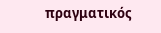πραγματικός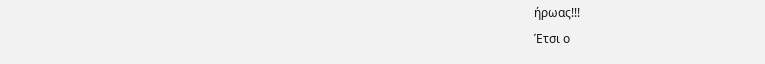ήρωας!!!
Έτσι ο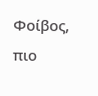Φοίβος, πιο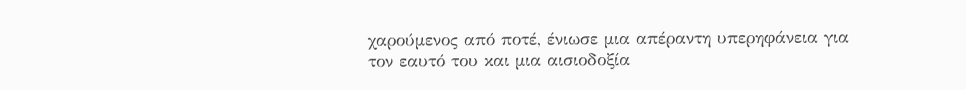χαρούμενος από ποτέ, ένιωσε μια απέραντη υπερηφάνεια για τον εαυτό του και μια αισιοδοξία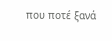που ποτέ ξανά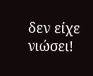δεν είχε νιώσει!